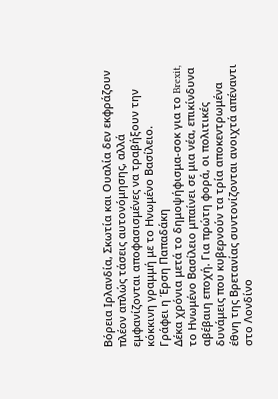Βόρεια Ιρλανδία, Σκωτία και Ουαλία δεν εκφράζουν πλέον απλώς τάσεις αυτονόμησης, αλλά εμφανίζονται αποφασισμένες να τραβήξουν την κόκκινη γραμμή με το Ηνωμένο Βασίλειο.
Γράφει η Έρση Παπαδάκη
Δέκα χρόνια μετά το δημοψήφισμα-σοκ για το Brexit, το Ηνωμένο Βασίλειο μπαίνει σε μια νέα, επικίνδυνα αβέβαιη εποχή. Για πρώτη φορά, οι πολιτικές δυνάμεις που κυβερνούν τα τρία αποκεντρωμένα έθνη της Βρετανίας συντονίζονται ανοιχτά απέναντι στο Λονδίνο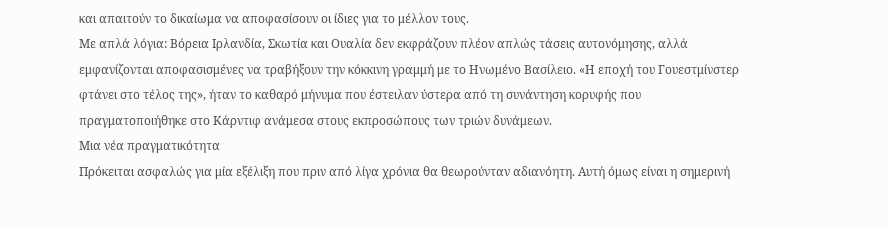και απαιτούν το δικαίωμα να αποφασίσουν οι ίδιες για το μέλλον τους.
Με απλά λόγια: Βόρεια Ιρλανδία, Σκωτία και Ουαλία δεν εκφράζουν πλέον απλώς τάσεις αυτονόμησης, αλλά εμφανίζονται αποφασισμένες να τραβήξουν την κόκκινη γραμμή με το Ηνωμένο Βασίλειο. «Η εποχή του Γουεστμίνστερ φτάνει στο τέλος της», ήταν το καθαρό μήνυμα που έστειλαν ύστερα από τη συνάντηση κορυφής που πραγματοποιήθηκε στο Κάρντιφ ανάμεσα στους εκπροσώπους των τριών δυνάμεων.
Μια νέα πραγματικότητα
Πρόκειται ασφαλώς για μία εξέλιξη που πριν από λίγα χρόνια θα θεωρούνταν αδιανόητη. Αυτή όμως είναι η σημερινή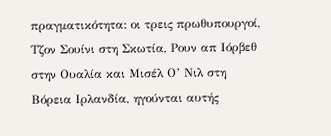πραγματικότητα: οι τρεις πρωθυπουργοί, Τζον Σουίνι στη Σκωτία, Ρουν απ Ιόρβεθ στην Ουαλία και Μισέλ Ο’ Νιλ στη Βόρεια Ιρλανδία, ηγούνται αυτής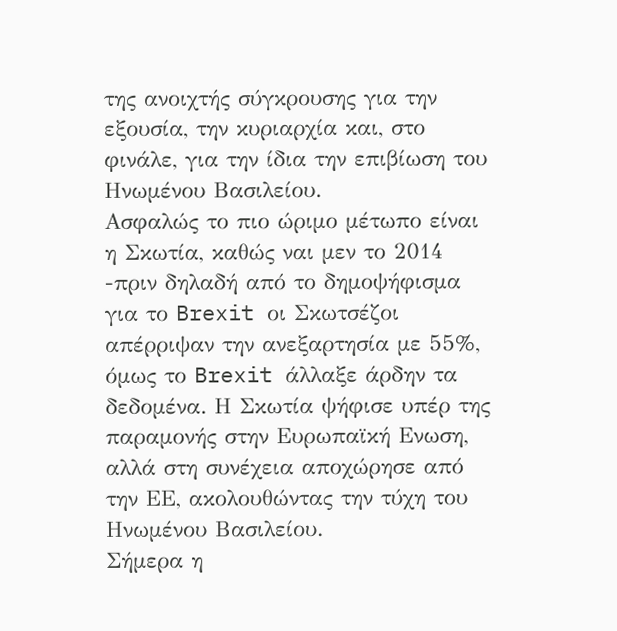της ανοιχτής σύγκρουσης για την εξουσία, την κυριαρχία και, στο φινάλε, για την ίδια την επιβίωση του Ηνωμένου Βασιλείου.
Ασφαλώς το πιο ώριμο μέτωπο είναι η Σκωτία, καθώς ναι μεν το 2014 -πριν δηλαδή από το δημοψήφισμα για το Brexit οι Σκωτσέζοι απέρριψαν την ανεξαρτησία με 55%, όμως το Brexit άλλαξε άρδην τα δεδομένα. Η Σκωτία ψήφισε υπέρ της παραμονής στην Ευρωπαϊκή Ενωση, αλλά στη συνέχεια αποχώρησε από την ΕΕ, ακολουθώντας την τύχη του Ηνωμένου Βασιλείου.
Σήμερα η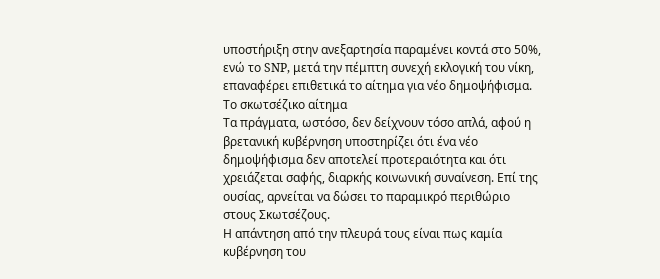υποστήριξη στην ανεξαρτησία παραμένει κοντά στο 50%, ενώ το SNP, μετά την πέμπτη συνεχή εκλογική του νίκη, επαναφέρει επιθετικά το αίτημα για νέο δημοψήφισμα.
Το σκωτσέζικο αίτημα
Τα πράγματα, ωστόσο, δεν δείχνουν τόσο απλά, αφού η βρετανική κυβέρνηση υποστηρίζει ότι ένα νέο δημοψήφισμα δεν αποτελεί προτεραιότητα και ότι χρειάζεται σαφής, διαρκής κοινωνική συναίνεση. Επί της ουσίας, αρνείται να δώσει το παραμικρό περιθώριο στους Σκωτσέζους.
Η απάντηση από την πλευρά τους είναι πως καμία κυβέρνηση του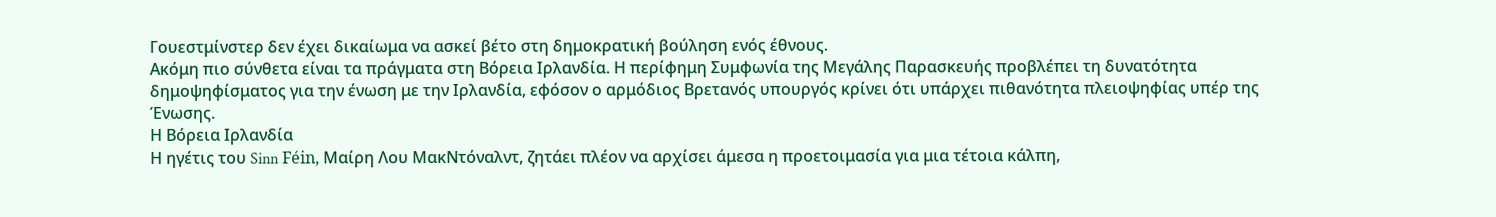Γουεστμίνστερ δεν έχει δικαίωμα να ασκεί βέτο στη δημοκρατική βούληση ενός έθνους.
Ακόμη πιο σύνθετα είναι τα πράγματα στη Βόρεια Ιρλανδία. Η περίφημη Συμφωνία της Μεγάλης Παρασκευής προβλέπει τη δυνατότητα δημοψηφίσματος για την ένωση με την Ιρλανδία, εφόσον ο αρμόδιος Βρετανός υπουργός κρίνει ότι υπάρχει πιθανότητα πλειοψηφίας υπέρ της Ένωσης.
Η Βόρεια Ιρλανδία
Η ηγέτις του Sinn Féin, Μαίρη Λου ΜακΝτόναλντ, ζητάει πλέον να αρχίσει άμεσα η προετοιμασία για μια τέτοια κάλπη,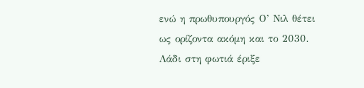ενώ η πρωθυπουργός Ο’ Νιλ θέτει ως ορίζοντα ακόμη και το 2030.
Λάδι στη φωτιά έριξε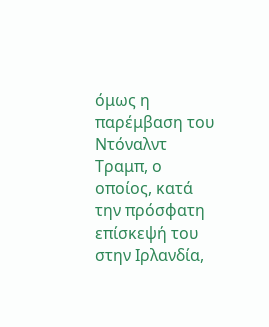όμως η παρέμβαση του Ντόναλντ Τραμπ, ο οποίος, κατά την πρόσφατη επίσκεψή του στην Ιρλανδία,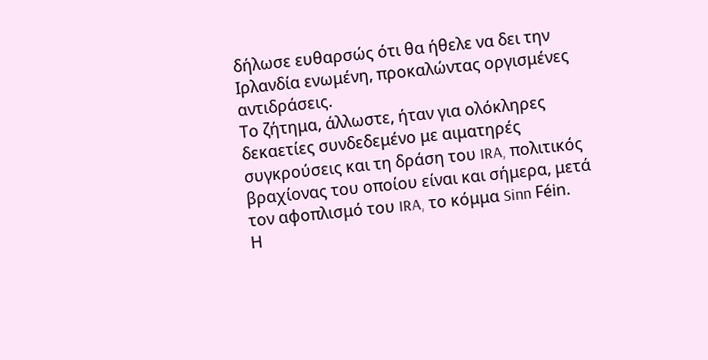δήλωσε ευθαρσώς ότι θα ήθελε να δει την Ιρλανδία ενωμένη, προκαλώντας οργισμένες αντιδράσεις.
Το ζήτημα, άλλωστε, ήταν για ολόκληρες δεκαετίες συνδεδεμένο με αιματηρές συγκρούσεις και τη δράση του IRA, πολιτικός βραχίονας του οποίου είναι και σήμερα, μετά τον αφοπλισμό του IRA, το κόμμα Sinn Féin.
Η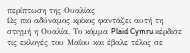περίπτωση της Ουαλίας
Ως πιο αδύναμος κρίκος φαντάζει αυτή τη στιγμή η Ουαλία. Το κόμμα Plaid Cymru κέρδισε τις εκλογές του Μαΐου και έβαλε τέλος σε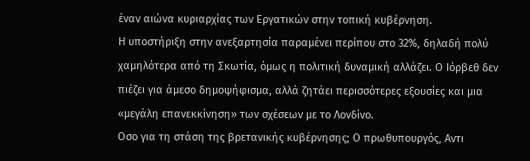έναν αιώνα κυριαρχίας των Εργατικών στην τοπική κυβέρνηση.
Η υποστήριξη στην ανεξαρτησία παραμένει περίπου στο 32%, δηλαδή πολύ χαμηλότερα από τη Σκωτία, όμως η πολιτική δυναμική αλλάζει. Ο Ιόρβεθ δεν πιέζει για άμεσο δημοψήφισμα, αλλά ζητάει περισσότερες εξουσίες και μια «μεγάλη επανεκκίνηση» των σχέσεων με το Λονδίνο.
Οσο για τη στάση της βρετανικής κυβέρνησης; Ο πρωθυπουργός, Αντι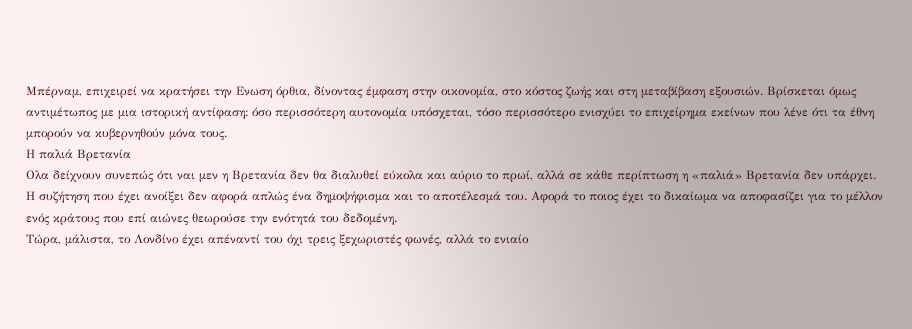Μπέρναμ, επιχειρεί να κρατήσει την Ενωση όρθια, δίνοντας έμφαση στην οικονομία, στο κόστος ζωής και στη μεταβίβαση εξουσιών. Βρίσκεται όμως αντιμέτωπος με μια ιστορική αντίφαση: όσο περισσότερη αυτονομία υπόσχεται, τόσο περισσότερο ενισχύει το επιχείρημα εκείνων που λένε ότι τα έθνη μπορούν να κυβερνηθούν μόνα τους.
Η παλιά Βρετανία
Ολα δείχνουν συνεπώς ότι ναι μεν η Βρετανία δεν θα διαλυθεί εύκολα και αύριο το πρωί, αλλά σε κάθε περίπτωση η «παλιά» Βρετανία δεν υπάρχει.
Η συζήτηση που έχει ανοίξει δεν αφορά απλώς ένα δημοψήφισμα και το αποτέλεσμά του. Αφορά το ποιος έχει το δικαίωμα να αποφασίζει για το μέλλον ενός κράτους που επί αιώνες θεωρούσε την ενότητά του δεδομένη.
Τώρα, μάλιστα, το Λονδίνο έχει απέναντί του όχι τρεις ξεχωριστές φωνές, αλλά το ενιαίο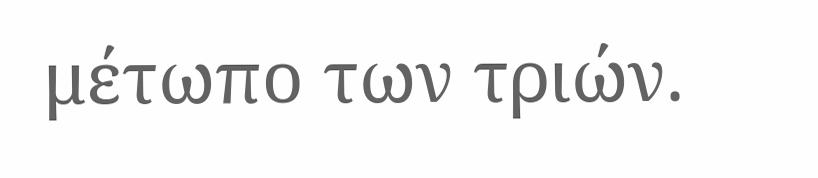μέτωπο των τριών.